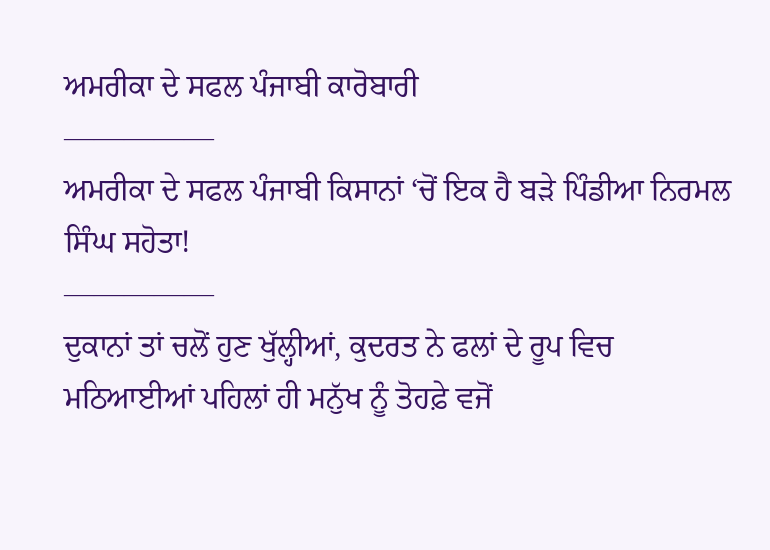ਅਮਰੀਕਾ ਦੇ ਸਫਲ ਪੰਜਾਬੀ ਕਾਰੋਬਾਰੀ
—————
ਅਮਰੀਕਾ ਦੇ ਸਫਲ ਪੰਜਾਬੀ ਕਿਸਾਨਾਂ ‘ਚੋਂ ਇਕ ਹੈ ਬੜੇ ਪਿੰਡੀਆ ਨਿਰਮਲ ਸਿੰਘ ਸਹੋਤਾ!
—————
ਦੁਕਾਨਾਂ ਤਾਂ ਚਲੋਂ ਹੁਣ ਖੁੱਲ੍ਹੀਆਂ, ਕੁਦਰਤ ਨੇ ਫਲਾਂ ਦੇ ਰੂਪ ਵਿਚ ਮਠਿਆਈਆਂ ਪਹਿਲਾਂ ਹੀ ਮਨੁੱਖ ਨੂੰ ਤੋਹਫ਼ੇ ਵਜੋਂ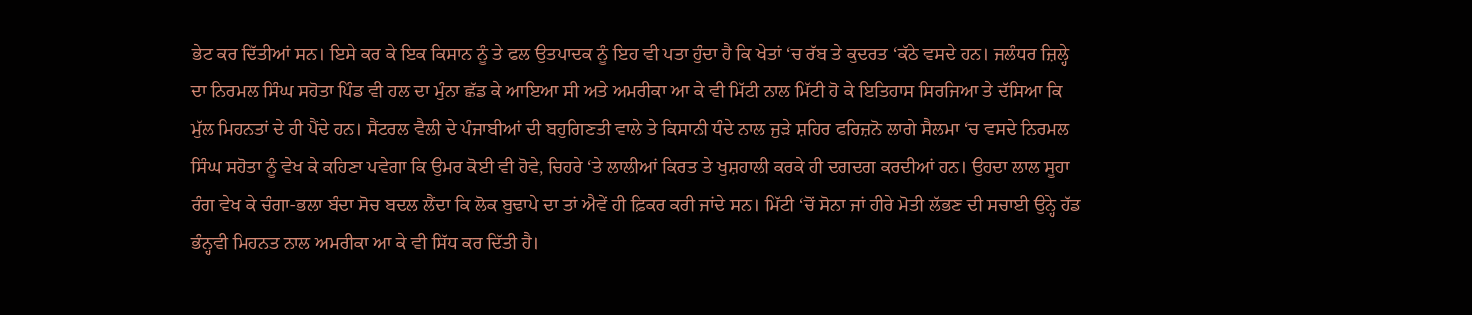ਭੇਟ ਕਰ ਦਿੱਤੀਆਂ ਸਨ। ਇਸੇ ਕਰ ਕੇ ਇਕ ਕਿਸਾਨ ਨੂੰ ਤੇ ਫਲ ਉਤਪਾਦਕ ਨੂੰ ਇਹ ਵੀ ਪਤਾ ਹੁੰਦਾ ਹੈ ਕਿ ਖੇਤਾਂ ‘ਚ ਰੱਬ ਤੇ ਕੁਦਰਤ ‘ਕੱਠੇ ਵਸਦੇ ਹਨ। ਜਲੰਧਰ ਜ਼ਿਲ੍ਹੇ ਦਾ ਨਿਰਮਲ ਸਿੰਘ ਸਹੋਤਾ ਪਿੰਡ ਵੀ ਹਲ ਦਾ ਮੁੰਨਾ ਛੱਡ ਕੇ ਆਇਆ ਸੀ ਅਤੇ ਅਮਰੀਕਾ ਆ ਕੇ ਵੀ ਮਿੱਟੀ ਨਾਲ ਮਿੱਟੀ ਹੋ ਕੇ ਇਤਿਹਾਸ ਸਿਰਜਿਆ ਤੇ ਦੱਸਿਆ ਕਿ ਮੁੱਲ ਮਿਹਨਤਾਂ ਦੇ ਹੀ ਪੈਂਦੇ ਹਨ। ਸੈਂਟਰਲ ਵੈਲੀ ਦੇ ਪੰਜਾਬੀਆਂ ਦੀ ਬਹੁਗਿਣਤੀ ਵਾਲੇ ਤੇ ਕਿਸਾਨੀ ਧੰਦੇ ਨਾਲ ਜੁੜੇ ਸ਼ਹਿਰ ਫਰਿਜ਼ਨੋ ਲਾਗੇ ਸੈਲਮਾ ‘ਚ ਵਸਦੇ ਨਿਰਮਲ ਸਿੰਘ ਸਹੋਤਾ ਨੂੰ ਵੇਖ ਕੇ ਕਹਿਣਾ ਪਵੇਗਾ ਕਿ ਉਮਰ ਕੋਈ ਵੀ ਹੋਵੇ, ਚਿਹਰੇ ‘ਤੇ ਲਾਲੀਆਂ ਕਿਰਤ ਤੇ ਖੁਸ਼ਹਾਲੀ ਕਰਕੇ ਹੀ ਦਗਦਗ ਕਰਦੀਆਂ ਹਨ। ਉਹਦਾ ਲਾਲ ਸੂਹਾ ਰੰਗ ਵੇਖ ਕੇ ਚੰਗਾ-ਭਲਾ ਬੰਦਾ ਸੋਚ ਬਦਲ ਲੈਂਦਾ ਕਿ ਲੋਕ ਬੁਢਾਪੇ ਦਾ ਤਾਂ ਐਵੇਂ ਹੀ ਫ਼ਿਕਰ ਕਰੀ ਜਾਂਦੇ ਸਨ। ਮਿੱਟੀ ‘ਚੋਂ ਸੋਨਾ ਜਾਂ ਹੀਰੇ ਮੋਤੀ ਲੱਭਣ ਦੀ ਸਚਾਈ ਉਨ੍ਹੇ ਹੱਡ ਭੰਨ੍ਹਵੀ ਮਿਹਨਤ ਨਾਲ ਅਮਰੀਕਾ ਆ ਕੇ ਵੀ ਸਿੱਧ ਕਰ ਦਿੱਤੀ ਹੈ।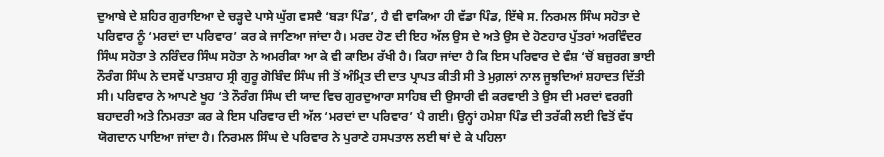ਦੁਆਬੇ ਦੇ ਸ਼ਹਿਰ ਗੁਰਾਇਆ ਦੇ ਚੜ੍ਹਦੇ ਪਾਸੇ ਘੁੱਗ ਵਸਦੈ ‘ਬੜਾ ਪਿੰਡ’, ਹੈ ਵੀ ਵਾਕਿਆ ਹੀ ਵੱਡਾ ਪਿੰਡ, ਇੱਥੇ ਸ. ਨਿਰਮਲ ਸਿੰਘ ਸਹੋਤਾ ਦੇ ਪਰਿਵਾਰ ਨੂੰ ‘ਮਰਦਾਂ ਦਾ ਪਰਿਵਾਰ’ ਕਰ ਕੇ ਜਾਣਿਆ ਜਾਂਦਾ ਹੈ। ਮਰਦ ਹੋਣ ਦੀ ਇਹ ਅੱਲ ਉਸ ਦੇ ਅਤੇ ਉਸ ਦੇ ਹੋਣਹਾਰ ਪੁੱਤਰਾਂ ਅਰਵਿੰਦਰ ਸਿੰਘ ਸਹੋਤਾ ਤੇ ਨਰਿੰਦਰ ਸਿੰਘ ਸਹੋਤਾ ਨੇ ਅਮਰੀਕਾ ਆ ਕੇ ਵੀ ਕਾਇਮ ਰੱਖੀ ਹੈ। ਕਿਹਾ ਜਾਂਦਾ ਹੈ ਕਿ ਇਸ ਪਰਿਵਾਰ ਦੇ ਵੰਸ਼ ‘ਚੋਂ ਬਜ਼ੁਰਗ ਭਾਈ ਨੌਰੰਗ ਸਿੰਘ ਨੇ ਦਸਵੇਂ ਪਾਤਸ਼ਾਹ ਸ੍ਰੀ ਗੁਰੂ ਗੋਬਿੰਦ ਸਿੰਘ ਜੀ ਤੋਂ ਅੰਮ੍ਰਿਤ ਦੀ ਦਾਤ ਪ੍ਰਾਪਤ ਕੀਤੀ ਸੀ ਤੇ ਮੁਗ਼ਲਾਂ ਨਾਲ ਜੂਝਦਿਆਂ ਸ਼ਹਾਦਤ ਦਿੱਤੀ ਸੀ। ਪਰਿਵਾਰ ਨੇ ਆਪਣੇ ਖੂਹ ‘ਤੇ ਨੌਰੰਗ ਸਿੰਘ ਦੀ ਯਾਦ ਵਿਚ ਗੁਰਦੁਆਰਾ ਸਾਹਿਬ ਦੀ ਉਸਾਰੀ ਵੀ ਕਰਵਾਈ ਤੇ ਉਸ ਦੀ ਮਰਦਾਂ ਵਰਗੀ ਬਹਾਦਰੀ ਅਤੇ ਨਿਮਰਤਾ ਕਰ ਕੇ ਇਸ ਪਰਿਵਾਰ ਦੀ ਅੱਲ ‘ਮਰਦਾਂ ਦਾ ਪਰਿਵਾਰ’ ਪੈ ਗਈ। ਉਨ੍ਹਾਂ ਹਮੇਸ਼ਾ ਪਿੰਡ ਦੀ ਤਰੱਕੀ ਲਈ ਵਿਤੋਂ ਵੱਧ ਯੋਗਦਾਨ ਪਾਇਆ ਜਾਂਦਾ ਹੈ। ਨਿਰਮਲ ਸਿੰਘ ਦੇ ਪਰਿਵਾਰ ਨੇ ਪੁਰਾਣੇ ਹਸਪਤਾਲ ਲਈ ਥਾਂ ਦੇ ਕੇ ਪਹਿਲਾ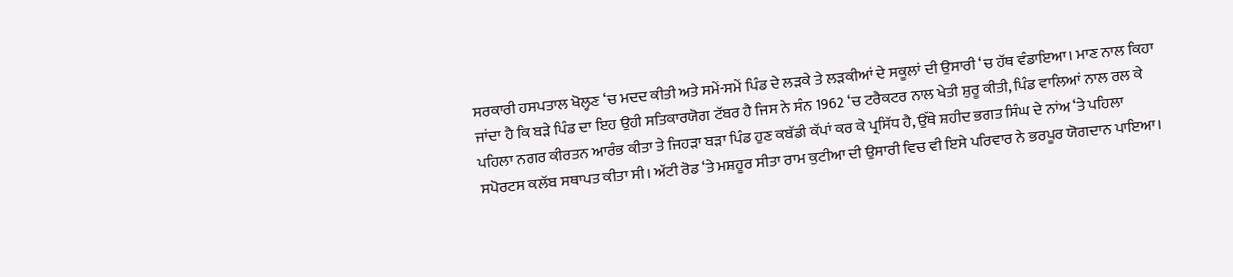ਸਰਕਾਰੀ ਹਸਪਤਾਲ ਖੋਲ੍ਹਣ ‘ਚ ਮਦਦ ਕੀਤੀ ਅਤੇ ਸਮੇਂ-ਸਮੇਂ ਪਿੰਡ ਦੇ ਲੜਕੇ ਤੇ ਲੜਕੀਆਂ ਦੇ ਸਕੂਲਾਂ ਦੀ ਉਸਾਰੀ ‘ਚ ਹੱਥ ਵੰਡਾਇਆ। ਮਾਣ ਨਾਲ ਕਿਹਾ ਜਾਂਦਾ ਹੈ ਕਿ ਬੜੇ ਪਿੰਡ ਦਾ ਇਹ ਉਹੀ ਸਤਿਕਾਰਯੋਗ ਟੱਬਰ ਹੈ ਜਿਸ ਨੇ ਸੰਨ 1962 ‘ਚ ਟਰੈਕਟਰ ਨਾਲ ਖੇਤੀ ਸ਼ੁਰੂ ਕੀਤੀ, ਪਿੰਡ ਵਾਲਿਆਂ ਨਾਲ ਰਲ ਕੇ ਪਹਿਲਾ ਨਗਰ ਕੀਰਤਨ ਆਰੰਭ ਕੀਤਾ ਤੇ ਜਿਹੜਾ ਬੜਾ ਪਿੰਡ ਹੁਣ ਕਬੱਡੀ ਕੱਪਾਂ ਕਰ ਕੇ ਪ੍ਰਸਿੱਧ ਹੈ, ਉੱਥੇ ਸ਼ਹੀਦ ਭਗਤ ਸਿੰਘ ਦੇ ਨਾਂਅ ‘ਤੇ ਪਹਿਲਾ ਸਪੋਰਟਸ ਕਲੱਬ ਸਥਾਪਤ ਕੀਤਾ ਸੀ। ਅੱਟੀ ਰੋਡ ‘ਤੇ ਮਸ਼ਹੂਰ ਸੀਤਾ ਰਾਮ ਕੁਟੀਆ ਦੀ ਉਸਾਰੀ ਵਿਚ ਵੀ ਇਸੇ ਪਰਿਵਾਰ ਨੇ ਭਰਪੂਰ ਯੋਗਦਾਨ ਪਾਇਆ।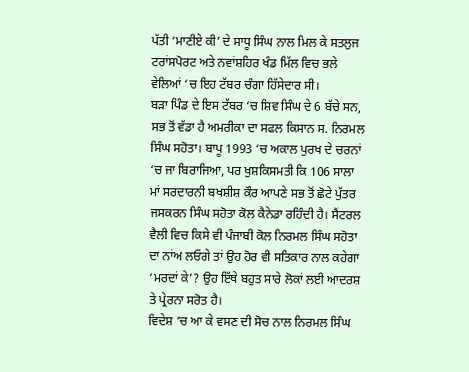ਪੱਤੀ ‘ਮਾਣੀਏ ਕੀ’ ਦੇ ਸਾਧੂ ਸਿੰਘ ਨਾਲ ਮਿਲ ਕੇ ਸਤਲੁਜ ਟਰਾਂਸਪੋਰਟ ਅਤੇ ਨਵਾਂਸ਼ਹਿਰ ਖੰਡ ਮਿੱਲ ਵਿਚ ਭਲੇ ਵੇਲਿਆਂ ‘ਚ ਇਹ ਟੱਬਰ ਚੰਗਾ ਹਿੱਸੇਦਾਰ ਸੀ।
ਬੜਾ ਪਿੰਡ ਦੇ ਇਸ ਟੱਬਰ ‘ਚ ਸ਼ਿਵ ਸਿੰਘ ਦੇ 6 ਬੱਚੇ ਸਨ, ਸਭ ਤੋਂ ਵੱਡਾ ਹੈ ਅਮਰੀਕਾ ਦਾ ਸਫਲ ਕਿਸਾਨ ਸ. ਨਿਰਮਲ ਸਿੰਘ ਸਹੋਤਾ। ਬਾਪੂ 1993 ‘ਚ ਅਕਾਲ ਪੁਰਖ ਦੇ ਚਰਨਾਂ ‘ਚ ਜਾ ਬਿਰਾਜਿਆ, ਪਰ ਖੁਸ਼ਕਿਸਮਤੀ ਕਿ 106 ਸਾਲਾ ਮਾਂ ਸਰਦਾਰਨੀ ਬਖਸ਼ੀਸ਼ ਕੌਰ ਆਪਣੇ ਸਭ ਤੋਂ ਛੋਟੇ ਪੁੱਤਰ ਜਸਕਰਨ ਸਿੰਘ ਸਹੋਤਾ ਕੋਲ ਕੈਨੇਡਾ ਰਹਿੰਦੀ ਹੈ। ਸੈਂਟਰਲ ਵੈਲੀ ਵਿਚ ਕਿਸੇ ਵੀ ਪੰਜਾਬੀ ਕੋਲ ਨਿਰਮਲ ਸਿੰਘ ਸਹੋਤਾ ਦਾ ਨਾਂਅ ਲਓਗੇ ਤਾਂ ਉਹ ਹੋਰ ਵੀ ਸਤਿਕਾਰ ਨਾਲ ਕਹੇਗਾ ‘ਮਰਦਾਂ ਕੇ’? ਉਹ ਇੱਥੇ ਬਹੁਤ ਸਾਰੇ ਲੋਕਾਂ ਲਈ ਆਦਰਸ਼ ਤੇ ਪ੍ਰੇਰਨਾ ਸਰੋਤ ਹੈ।
ਵਿਦੇਸ਼ ‘ਚ ਆ ਕੇ ਵਸਣ ਦੀ ਸੋਚ ਨਾਲ ਨਿਰਮਲ ਸਿੰਘ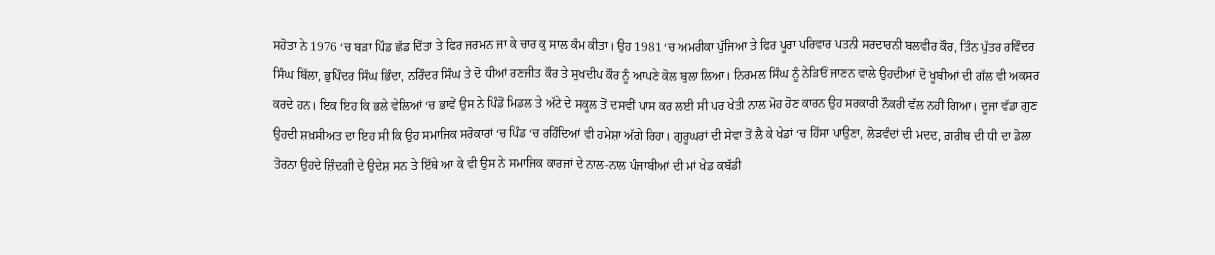ਸਹੋਤਾ ਨੇ 1976 ‘ਚ ਬੜਾ ਪਿੰਡ ਛੱਡ ਦਿੱਤਾ ਤੇ ਫਿਰ ਜਰਮਨ ਜਾ ਕੇ ਚਾਰ ਕੁ ਸਾਲ ਕੰਮ ਕੀਤਾ। ਉਹ 1981 ‘ਚ ਅਮਰੀਕਾ ਪੁੱਜਿਆ ਤੇ ਫਿਰ ਪੂਰਾ ਪਰਿਵਾਰ ਪਤਨੀ ਸਰਦਾਰਨੀ ਬਲਵੀਰ ਕੌਰ, ਤਿੰਨ ਪੁੱਤਰ ਰਵਿੰਦਰ ਸਿੰਘ ਬਿੱਲਾ, ਭੁਪਿੰਦਰ ਸਿੰਘ ਭਿੰਦਾ, ਨਰਿੰਦਰ ਸਿੰਘ ਤੇ ਦੋ ਧੀਆਂ ਰਣਜੀਤ ਕੌਰ ਤੇ ਸੁਖਦੀਪ ਕੌਰ ਨੂੰ ਆਪਣੇ ਕੋਲ ਬੁਲਾ ਲਿਆ। ਨਿਰਮਲ ਸਿੰਘ ਨੂੰ ਨੇੜਿਓਂ ਜਾਣਨ ਵਾਲੇ ਉਹਦੀਆਂ ਦੋ ਖੂਬੀਆਂ ਦੀ ਗੱਲ ਵੀ ਅਕਸਰ ਕਰਦੇ ਹਨ। ਇਕ ਇਹ ਕਿ ਭਲੇ ਵੇਲਿਆਂ ‘ਚ ਭਾਵੇਂ ਉਸ ਨੇ ਪਿੰਡੋਂ ਮਿਡਲ ਤੇ ਅੱਟੇ ਦੇ ਸਕੂਲ ਤੋਂ ਦਸਵੀਂ ਪਾਸ ਕਰ ਲਈ ਸੀ ਪਰ ਖੇਤੀ ਨਾਲ ਮੋਹ ਹੋਣ ਕਾਰਨ ਉਹ ਸਰਕਾਰੀ ਨੌਕਰੀ ਵੱਲ ਨਹੀਂ ਗਿਆ। ਦੂਜਾ ਵੱਡਾ ਗੁਣ ਉਹਦੀ ਸ਼ਖ਼ਸੀਅਤ ਦਾ ਇਹ ਸੀ ਕਿ ਉਹ ਸਮਾਜਿਕ ਸਰੋਕਾਰਾਂ ‘ਚ ਪਿੰਡ ‘ਚ ਰਹਿੰਦਿਆਂ ਵੀ ਹਮੇਸ਼ਾ ਅੱਗੇ ਰਿਹਾ। ਗੁਰੂਘਰਾਂ ਦੀ ਸੇਵਾ ਤੋਂ ਲੈ ਕੇ ਖੇਡਾਂ ‘ਚ ਹਿੱਸਾ ਪਾਉਣਾ, ਲੋੜਵੰਦਾਂ ਦੀ ਮਦਦ, ਗ਼ਰੀਬ ਦੀ ਧੀ ਦਾ ਡੋਲਾ ਤੋਰਨਾ ਉਹਦੇ ਜ਼ਿੰਦਗੀ ਦੇ ਉਦੇਸ਼ ਸਨ ਤੇ ਇੱਥੇ ਆ ਕੇ ਵੀ ਉਸ ਨੇ ਸਮਾਜਿਕ ਕਾਰਜਾਂ ਦੇ ਨਾਲ-ਨਾਲ ਪੰਜਾਬੀਆਂ ਦੀ ਮਾਂ ਖੇਡ ਕਬੱਡੀ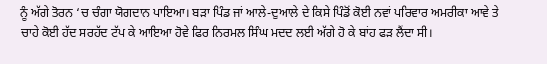ਨੂੰ ਅੱਗੇ ਤੋਰਨ ‘ਚ ਚੰਗਾ ਯੋਗਦਾਨ ਪਾਇਆ। ਬੜਾ ਪਿੰਡ ਜਾਂ ਆਲੇ-ਦੁਆਲੇ ਦੇ ਕਿਸੇ ਪਿੰਡੋਂ ਕੋਈ ਨਵਾਂ ਪਰਿਵਾਰ ਅਮਰੀਕਾ ਆਵੇ ਤੇ ਚਾਹੇ ਕੋਈ ਹੱਦ ਸਰਹੱਦ ਟੱਪ ਕੇ ਆਇਆ ਹੋਵੇ ਫਿਰ ਨਿਰਮਲ ਸਿੰਘ ਮਦਦ ਲਈ ਅੱਗੇ ਹੋ ਕੇ ਬਾਂਹ ਫੜ ਲੈਂਦਾ ਸੀ।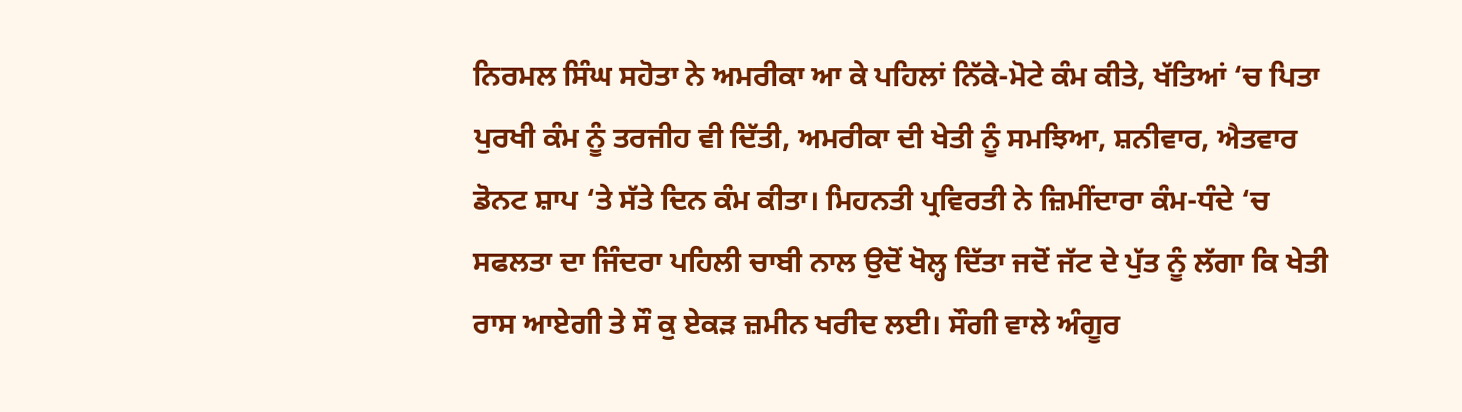ਨਿਰਮਲ ਸਿੰਘ ਸਹੋਤਾ ਨੇ ਅਮਰੀਕਾ ਆ ਕੇ ਪਹਿਲਾਂ ਨਿੱਕੇ-ਮੋਟੇ ਕੰਮ ਕੀਤੇ, ਖੱਤਿਆਂ ‘ਚ ਪਿਤਾ ਪੁਰਖੀ ਕੰਮ ਨੂੰ ਤਰਜੀਹ ਵੀ ਦਿੱਤੀ, ਅਮਰੀਕਾ ਦੀ ਖੇਤੀ ਨੂੰ ਸਮਝਿਆ, ਸ਼ਨੀਵਾਰ, ਐਤਵਾਰ ਡੋਨਟ ਸ਼ਾਪ ‘ਤੇ ਸੱਤੇ ਦਿਨ ਕੰਮ ਕੀਤਾ। ਮਿਹਨਤੀ ਪ੍ਰਵਿਰਤੀ ਨੇ ਜ਼ਿਮੀਂਦਾਰਾ ਕੰਮ-ਧੰਦੇ ‘ਚ ਸਫਲਤਾ ਦਾ ਜਿੰਦਰਾ ਪਹਿਲੀ ਚਾਬੀ ਨਾਲ ਉਦੋਂ ਖੋਲ੍ਹ ਦਿੱਤਾ ਜਦੋਂ ਜੱਟ ਦੇ ਪੁੱਤ ਨੂੰ ਲੱਗਾ ਕਿ ਖੇਤੀ ਰਾਸ ਆਏਗੀ ਤੇ ਸੌ ਕੁ ਏਕੜ ਜ਼ਮੀਨ ਖਰੀਦ ਲਈ। ਸੌਗੀ ਵਾਲੇ ਅੰਗੂਰ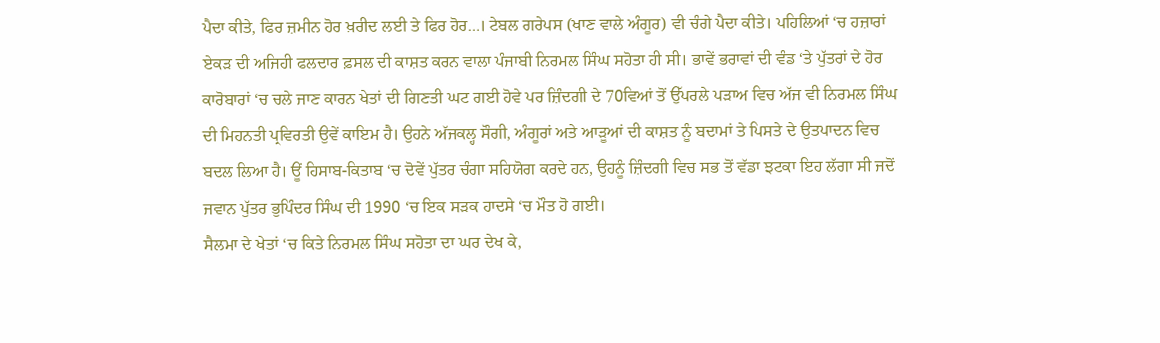ਪੈਦਾ ਕੀਤੇ, ਫਿਰ ਜ਼ਮੀਨ ਹੋਰ ਖ਼ਰੀਦ ਲਈ ਤੇ ਫਿਰ ਹੋਰ…। ਟੇਬਲ ਗਰੇਪਸ (ਖਾਣ ਵਾਲੇ ਅੰਗੂਰ) ਵੀ ਚੰਗੇ ਪੈਦਾ ਕੀਤੇ। ਪਹਿਲਿਆਂ ‘ਚ ਹਜ਼ਾਰਾਂ ਏਕੜ ਦੀ ਅਜਿਹੀ ਫਲਦਾਰ ਫ਼ਸਲ ਦੀ ਕਾਸ਼ਤ ਕਰਨ ਵਾਲਾ ਪੰਜਾਬੀ ਨਿਰਮਲ ਸਿੰਘ ਸਹੋਤਾ ਹੀ ਸੀ। ਭਾਵੇਂ ਭਰਾਵਾਂ ਦੀ ਵੰਡ ‘ਤੇ ਪੁੱਤਰਾਂ ਦੇ ਹੋਰ ਕਾਰੋਬਾਰਾਂ ‘ਚ ਚਲੇ ਜਾਣ ਕਾਰਨ ਖੇਤਾਂ ਦੀ ਗਿਣਤੀ ਘਟ ਗਈ ਹੋਵੇ ਪਰ ਜ਼ਿੰਦਗੀ ਦੇ 70ਵਿਆਂ ਤੋਂ ਉੱਪਰਲੇ ਪੜਾਅ ਵਿਚ ਅੱਜ ਵੀ ਨਿਰਮਲ ਸਿੰਘ ਦੀ ਮਿਹਨਤੀ ਪ੍ਰਵਿਰਤੀ ਉਵੇਂ ਕਾਇਮ ਹੈ। ਉਹਨੇ ਅੱਜਕਲ੍ਹ ਸੌਗੀ, ਅੰਗੂਰਾਂ ਅਤੇ ਆੜੂਆਂ ਦੀ ਕਾਸ਼ਤ ਨੂੰ ਬਦਾਮਾਂ ਤੇ ਪਿਸਤੇ ਦੇ ਉਤਪਾਦਨ ਵਿਚ ਬਦਲ ਲਿਆ ਹੈ। ਊਂ ਹਿਸਾਬ-ਕਿਤਾਬ ‘ਚ ਦੋਵੇਂ ਪੁੱਤਰ ਚੰਗਾ ਸਹਿਯੋਗ ਕਰਦੇ ਹਨ, ਉਹਨੂੰ ਜ਼ਿੰਦਗੀ ਵਿਚ ਸਭ ਤੋਂ ਵੱਡਾ ਝਟਕਾ ਇਹ ਲੱਗਾ ਸੀ ਜਦੋਂ ਜਵਾਨ ਪੁੱਤਰ ਭੁਪਿੰਦਰ ਸਿੰਘ ਦੀ 1990 ‘ਚ ਇਕ ਸੜਕ ਹਾਦਸੇ ‘ਚ ਮੌਤ ਹੋ ਗਈ।
ਸੈਲਮਾ ਦੇ ਖੇਤਾਂ ‘ਚ ਕਿਤੇ ਨਿਰਮਲ ਸਿੰਘ ਸਹੋਤਾ ਦਾ ਘਰ ਦੇਖ ਕੇ,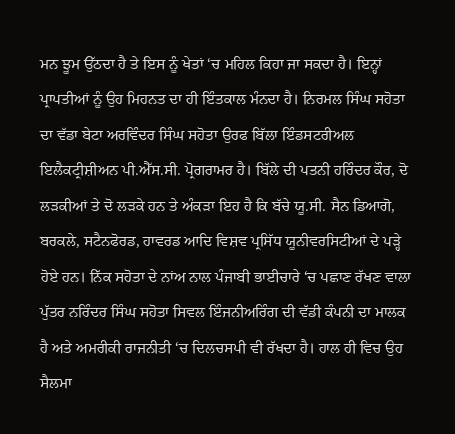ਮਨ ਝੂਮ ਉੱਠਦਾ ਹੈ ਤੇ ਇਸ ਨੂੰ ਖੇਤਾਂ ‘ਚ ਮਹਿਲ ਕਿਹਾ ਜਾ ਸਕਦਾ ਹੈ। ਇਨ੍ਹਾਂ ਪ੍ਰਾਪਤੀਆਂ ਨੂੰ ਉਹ ਮਿਹਨਤ ਦਾ ਹੀ ਇੰਤਕਾਲ ਮੰਨਦਾ ਹੈ। ਨਿਰਮਲ ਸਿੰਘ ਸਹੋਤਾ ਦਾ ਵੱਡਾ ਬੇਟਾ ਅਰਵਿੰਦਰ ਸਿੰਘ ਸਹੋਤਾ ਉਰਫ ਬਿੱਲਾ ਇੰਡਸਟਰੀਅਲ ਇਲੈਕਟ੍ਰੀਸ਼ੀਅਨ ਪੀ.ਐੱਸ.ਸੀ. ਪ੍ਰੋਗਰਾਮਰ ਹੈ। ਬਿੱਲੇ ਦੀ ਪਤਨੀ ਹਰਿੰਦਰ ਕੌਰ, ਦੋ ਲੜਕੀਆਂ ਤੇ ਦੋ ਲੜਕੇ ਹਨ ਤੇ ਅੰਕੜਾ ਇਹ ਹੈ ਕਿ ਬੱਚੇ ਯੂ.ਸੀ. ਸੈਨ ਡਿਆਗੋ, ਬਰਕਲੇ, ਸਟੈਨਫੋਰਡ, ਹਾਵਰਡ ਆਦਿ ਵਿਸ਼ਵ ਪ੍ਰਸਿੱਧ ਯੂਨੀਵਰਸਿਟੀਆਂ ਦੇ ਪੜ੍ਹੇ ਹੋਏ ਹਨ। ਨਿੱਕ ਸਹੋਤਾ ਦੇ ਨਾਂਅ ਨਾਲ ਪੰਜਾਬੀ ਭਾਈਚਾਰੇ ‘ਚ ਪਛਾਣ ਰੱਖਣ ਵਾਲਾ ਪੁੱਤਰ ਨਰਿੰਦਰ ਸਿੰਘ ਸਹੋਤਾ ਸਿਵਲ ਇੰਜਨੀਅਰਿੰਗ ਦੀ ਵੱਡੀ ਕੰਪਨੀ ਦਾ ਮਾਲਕ ਹੈ ਅਤੇ ਅਮਰੀਕੀ ਰਾਜਨੀਤੀ ‘ਚ ਦਿਲਚਸਪੀ ਵੀ ਰੱਖਦਾ ਹੈ। ਹਾਲ ਹੀ ਵਿਚ ਉਹ ਸੈਲਮਾ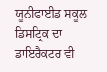ਯੂਨੀਫਾਈਡ ਸਕੂਲ ਡਿਸਟ੍ਰਿਕ ਦਾ ਡਾਇਰੈਕਟਰ ਵੀ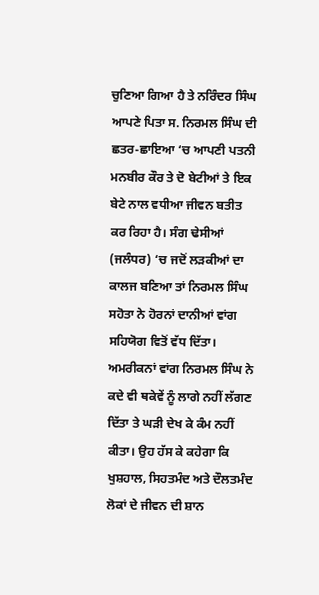ਚੁਣਿਆ ਗਿਆ ਹੈ ਤੇ ਨਰਿੰਦਰ ਸਿੰਘ ਆਪਣੇ ਪਿਤਾ ਸ. ਨਿਰਮਲ ਸਿੰਘ ਦੀ ਛਤਰ-ਛਾਇਆ ‘ਚ ਆਪਣੀ ਪਤਨੀ ਮਨਬੀਰ ਕੌਰ ਤੇ ਦੋ ਬੇਟੀਆਂ ਤੇ ਇਕ ਬੇਟੇ ਨਾਲ ਵਧੀਆ ਜੀਵਨ ਬਤੀਤ ਕਰ ਰਿਹਾ ਹੈ। ਸੰਗ ਢੇਸੀਆਂ (ਜਲੰਧਰ) ‘ਚ ਜਦੋਂ ਲੜਕੀਆਂ ਦਾ ਕਾਲਜ ਬਣਿਆ ਤਾਂ ਨਿਰਮਲ ਸਿੰਘ ਸਹੋਤਾ ਨੇ ਹੋਰਨਾਂ ਦਾਨੀਆਂ ਵਾਂਗ ਸਹਿਯੋਗ ਵਿਤੋਂ ਵੱਧ ਦਿੱਤਾ।
ਅਮਰੀਕਨਾਂ ਵਾਂਗ ਨਿਰਮਲ ਸਿੰਘ ਨੇ ਕਦੇ ਵੀ ਥਕੇਵੇਂ ਨੂੰ ਲਾਗੇ ਨਹੀਂ ਲੱਗਣ ਦਿੱਤਾ ਤੇ ਘੜੀ ਦੇਖ ਕੇ ਕੰਮ ਨਹੀਂ ਕੀਤਾ। ਉਹ ਹੱਸ ਕੇ ਕਹੇਗਾ ਕਿ ਖੁਸ਼ਹਾਲ, ਸਿਹਤਮੰਦ ਅਤੇ ਦੌਲਤਮੰਦ ਲੋਕਾਂ ਦੇ ਜੀਵਨ ਦੀ ਸ਼ਾਨ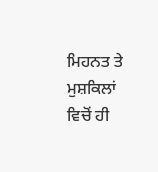ਮਿਹਨਤ ਤੇ ਮੁਸ਼ਕਿਲਾਂ ਵਿਚੋਂ ਹੀ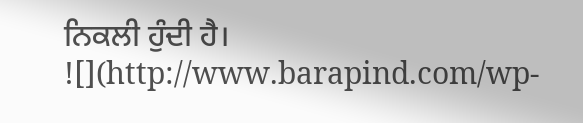ਨਿਕਲੀ ਹੁੰਦੀ ਹੈ।
![](http://www.barapind.com/wp-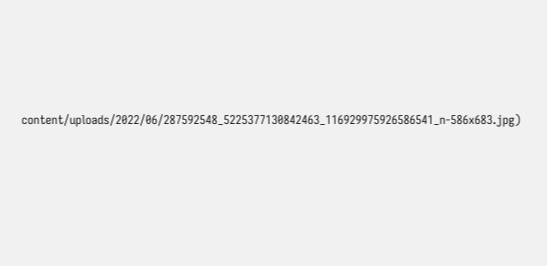content/uploads/2022/06/287592548_5225377130842463_116929975926586541_n-586x683.jpg)